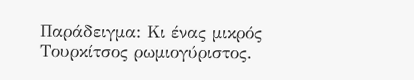Παράδειγμα: Κι ένας μικρός Τουρκίτσος ρωμιογύριστος.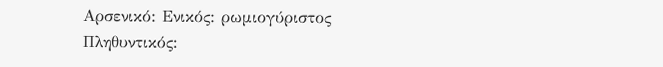Αρσενικό: Ενικός: ρωμιογύριστος Πληθυντικός: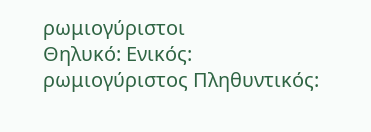ρωμιογύριστοι
Θηλυκό: Ενικός: ρωμιογύριστος Πληθυντικός: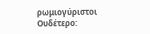ρωμιογύριστοι
Ουδέτερο: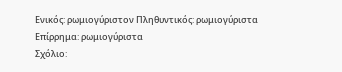Ενικός: ρωμιογύριστον Πληθυντικός: ρωμιογύριστα
Επίρρημα: ρωμιογύριστα
Σχόλιο: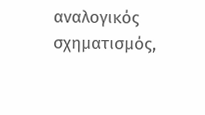αναλογικός σχηματισμός,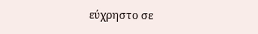εύχρηστο σε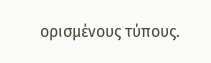ορισμένους τύπους.